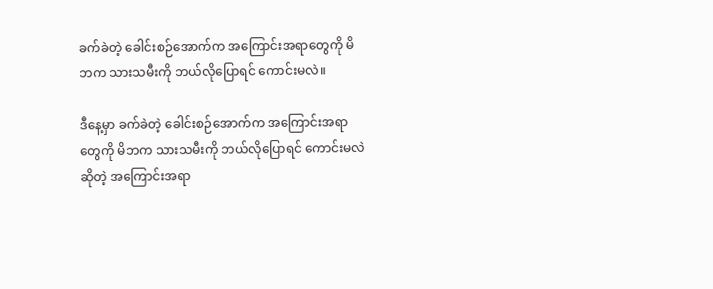ခက်ခဲတဲ့ ခေါင်းစဉ်အောက်က အကြောင်းအရာတွေကို မိဘက သားသမီးကို ဘယ်လိုပြောရင် ကောင်းမလဲ။

ဒီနေ့မှာ ခက်ခဲတဲ့ ခေါင်းစဉ်အောက်က အကြောင်းအရာတွေကို မိဘက သားသမီးကို ဘယ်လိုပြောရင် ကောင်းမလဲဆိုတဲ့ အကြောင်းအရာ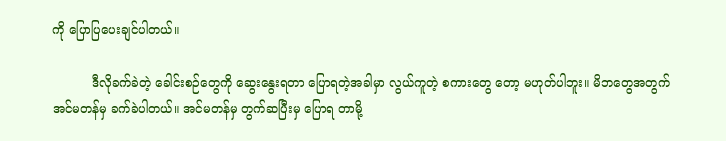ကို ပြောပြပေးချင်ပါတယ်။

          ဒီလိုခက်ခဲတဲ့ ခေါင်းစဉ်တွေကို ဆွေးနွေးရတာ ပြောရတဲ့အခါမှာ လွယ်ကူတဲ့ စကားတွေ တော့ မဟုတ်ပါဘူး။ မိဘတွေအတွက် အင်မတန်မှ ခက်ခဲပါတယ်။ အင်မတန်မှ တွက်ဆပြီးမှ ပြောရ တာမို့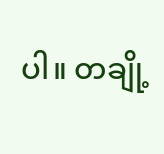ပါ။ တချို့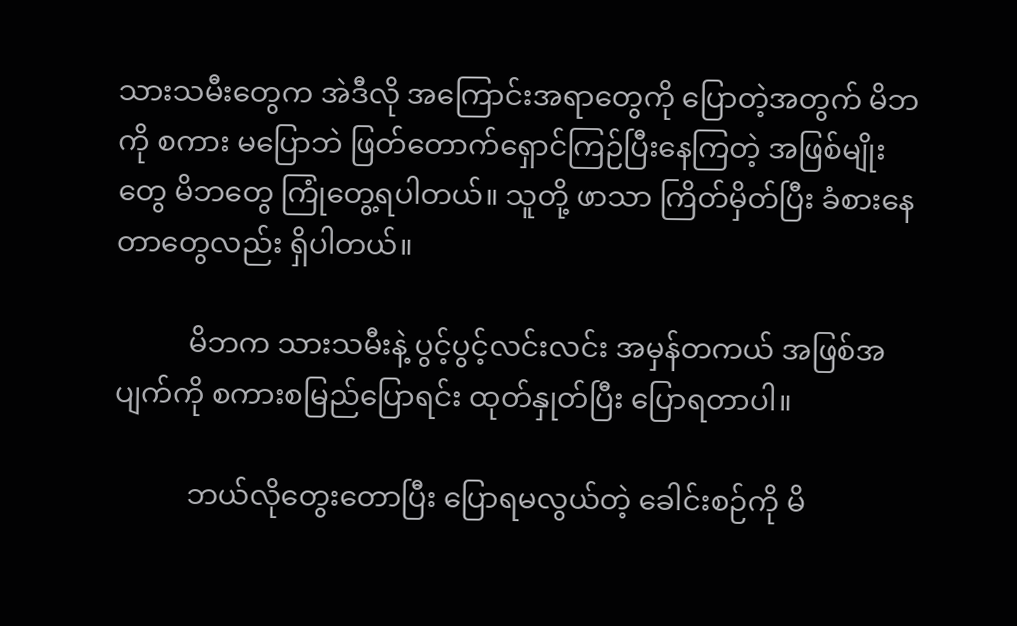သားသမီးတွေက အဲဒီလို အကြောင်းအရာတွေကို ပြောတဲ့အတွက် မိဘကို စကား မပြောဘဲ ဖြတ်တောက်ရှောင်ကြဉ်ပြီးနေကြတဲ့ အဖြစ်မျိုးတွေ မိဘတွေ ကြုံတွေ့ရပါတယ်။ သူတို့ ဖာသာ ကြိတ်မှိတ်ပြီး ခံစားနေတာတွေလည်း ရှိပါတယ်။

          မိဘက သားသမီးနဲ့ ပွင့်ပွင့်လင်းလင်း အမှန်တကယ် အဖြစ်အပျက်ကို စကားစမြည်ပြောရင်း ထုတ်နှုတ်ပြီး ပြောရတာပါ။

          ဘယ်လိုတွေးတောပြီး ပြောရမလွယ်တဲ့ ခေါင်းစဉ်ကို မိ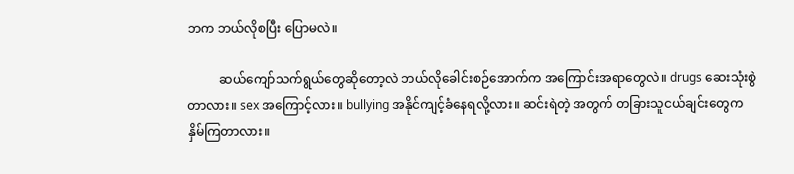ဘက ဘယ်လိုစပြီး ပြောမလဲ။

          ဆယ်ကျော်သက်ရွယ်တွေဆိုတော့လဲ ဘယ်လိုခေါင်းစဉ်အောက်က အကြောင်းအရာတွေလဲ။ drugs ဆေးသုံးစွဲတာလား။ sex အကြောင့်လား။ bullying အနိုင်ကျင့်ခံနေရလို့လား။ ဆင်းရဲတဲ့ အတွက် တခြားသူငယ်ချင်းတွေက နှိမ်ကြတာလား။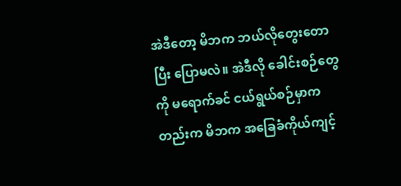အဲဒီတော့ မိဘက ဘယ်လိုတွေးတောပြီး ပြောမလဲ။ အဲဒီလို ခေါင်းစဉ်တွေကို မရောက်ခင် ငယ်ရွယ်စဉ်မှာကတည်းက မိဘက အခြေခံကိုယ်ကျင့်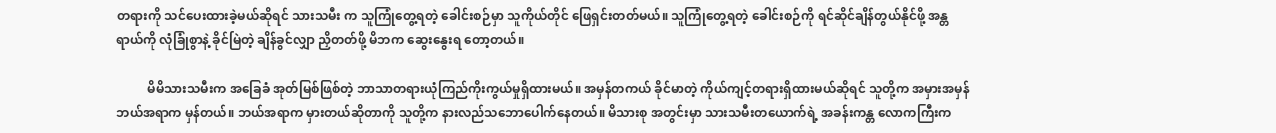တရားကို သင်ပေးထားခဲ့မယ်ဆိုရင် သားသမီး က သူကြုံတွေ့ရတဲ့ ခေါင်းစဉ်မှာ သူကိုယ်တိုင် ဖြေရှင်းတတ်မယ်။ သူကြုံတွေ့ရတဲ့ ခေါင်းစဉ်ကို ရင်ဆိုင်ချိန်တွယ်နိုင်ဖို့ အန္တရာယ်ကို လုံခြုံစွာနဲ့ ခိုင်မြဲတဲ့ ချိန်ခွင်လျှာ ညှိတတ်ဖို့ မိဘက ဆွေးနွေးရ တော့တယ်။

          မိမိသားသမီးက အခြေခံ အုတ်မြစ်ဖြစ်တဲ့ ဘာသာတရားယုံကြည်ကိုးကွယ်မှုရှိထားမယ်။ အမှန်တကယ် ခိုင်မာတဲ့ ကိုယ်ကျင့်တရားရှိထားမယ်ဆိုရင် သူတို့က အမှားအမှန် ဘယ်အရာက မှန်တယ်။ ဘယ်အရာက မှားတယ်ဆိုတာကို သူတို့က နားလည်သဘောပေါက်နေတယ်။ မိသားစု အတွင်းမှာ သားသမီးတယောက်ရဲ့ အခန်းကန္တ လောကကြီးက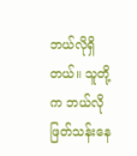ဘယ်လိုရှိတယ်။ သူတို့က ဘယ်လို ဖြတ်သန်းနေ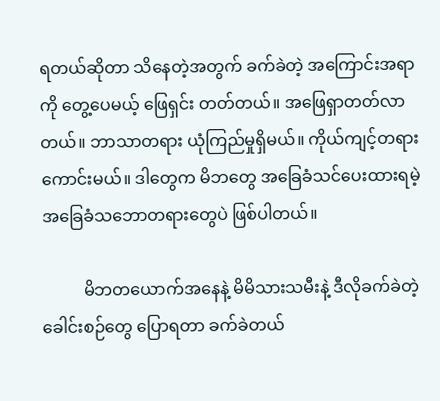ရတယ်ဆိုတာ သိနေတဲ့အတွက် ခက်ခဲတဲ့ အကြောင်းအရာကို တွေ့ပေမယ့် ဖြေရှင်း တတ်တယ်။ အဖြေရှာတတ်လာတယ်။ ဘာသာတရား ယုံကြည်မှုရှိမယ်။ ကိုယ်ကျင့်တရား ကောင်းမယ်။ ဒါတွေက မိဘတွေ အခြေခံသင်ပေးထားရမဲ့ အခြေခံသဘောတရားတွေပဲ ဖြစ်ပါတယ်။

          မိဘတယောက်အနေနဲ့ မိမိသားသမီးနဲ့ ဒီလိုခက်ခဲတဲ့ ခေါင်းစဉ်တွေ ပြောရတာ ခက်ခဲတယ်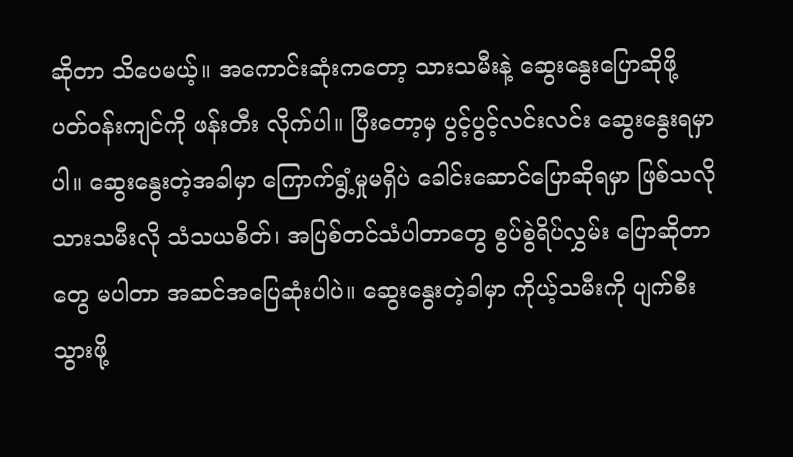ဆိုတာ သိပေမယ့်။ အကောင်းဆုံးကတော့ သားသမီးနဲ့ ဆွေးနွေးပြောဆိုဖို့ ပတ်ဝန်းကျင်ကို ဖန်းတီး လိုက်ပါ။ ပြီးတော့မှ ပွင့်ပွင့်လင်းလင်း ဆွေးနွေးရမှာပါ။ ဆွေးနွေးတဲ့အခါမှာ ကြောက်ရွံ့မှုမရှိပဲ ခေါင်းဆောင်ပြောဆိုရမှာ ဖြစ်သလို သားသမီးလို သံသယစိတ်၊ အပြစ်တင်သံပါတာတွေ စွပ်စွဲရိပ်လွှမ်း ပြောဆိုတာတွေ မပါတာ အဆင်အပြေဆုံးပါပဲ။ ဆွေးနွေးတဲ့ခါမှာ ကိုယ့်သမီးကို ပျက်စီးသွားဖို့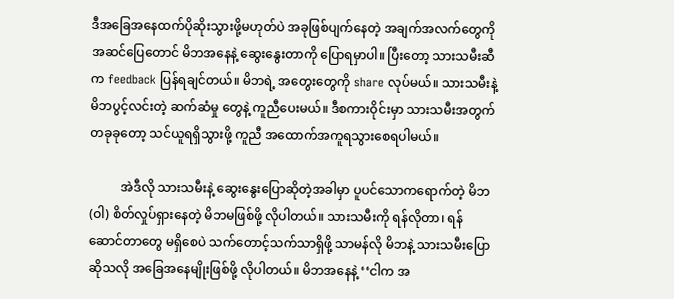ဒီအခြေအနေထက်ပိုဆိုးသွားဖို့မဟုတ်ပဲ အခုဖြစ်ပျက်နေတဲ့ အချက်အလက်တွေကို  အဆင်ပြေတောင် မိဘအနေနဲ့ ဆွေးနွေးတာကို ပြောရမှာပါ။ ပြီးတော့ သားသမီးဆီက feedback ပြန်ရချင်တယ်။ မိဘရဲ့ အတွေးတွေကို share လုပ်မယ်။ သားသမီးနဲ့ မိဘပွင့်လင်းတဲ့ ဆက်ဆံမှု တွေနဲ့ ကူညီပေးမယ်။ ဒီစကားဝိုင်းမှာ သားသမီးအတွက် တခုခုတော့ သင်ယူရရှိသွားဖို့ ကူညီ အထောက်အကူရသွားစေရပါမယ်။

          အဲဒီလို သားသမီးနဲ့ ဆွေးနွေးပြောဆိုတဲ့အခါမှာ ပူပင်သောကရောက်တဲ့ မိဘ (ဝါ) စိတ်လှုပ်ရှားနေတဲ့ မိဘမဖြစ်ဖို့ လိုပါတယ်။ သားသမီးကို ရန်လိုတာ၊ ရန်ဆောင်တာတွေ မရှိစေပဲ သက်တောင့်သက်သာရှိဖို့ သာမန်လို မိဘနဲ့ သားသမီးပြောဆိုသလို အခြေအနေမျိုးဖြစ်ဖို့ လိုပါတယ်။ မိဘအနေနဲ့ ‘‘ငါက အ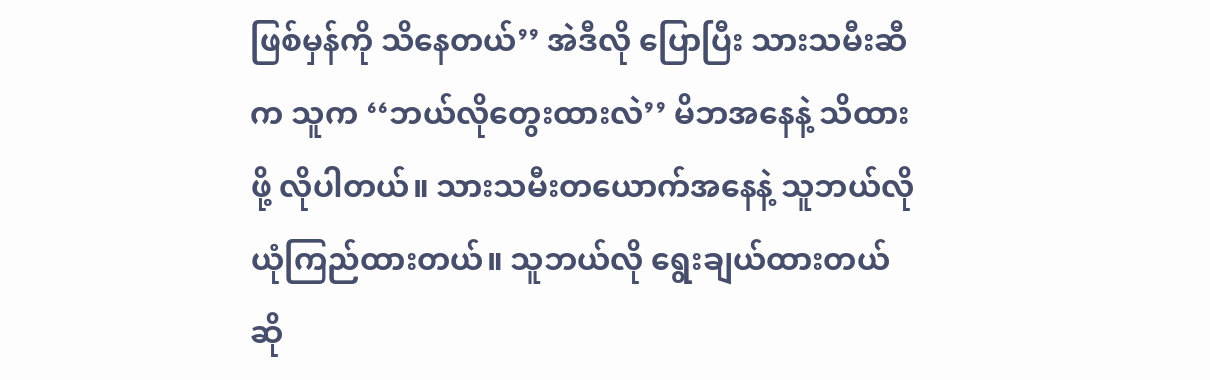ဖြစ်မှန်ကို သိနေတယ်’’ အဲဒီလို ပြောပြီး သားသမီးဆီက သူက ‘‘ဘယ်လိုတွေးထားလဲ’’ မိဘအနေနဲ့ သိထားဖို့ လိုပါတယ်။ သားသမီးတယောက်အနေနဲ့ သူဘယ်လို ယုံကြည်ထားတယ်။ သူဘယ်လို ရွေးချယ်ထားတယ် ဆို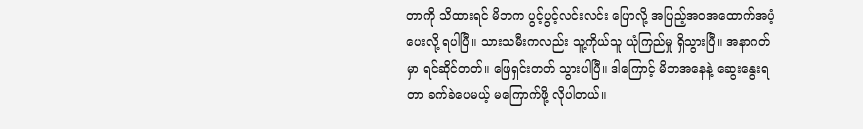တာကို သိထားရင် မိဘက ပွင့်ပွင့်လင်းလင်း ပြောလို့ အပြည့်အဝအထောက်အပံ့ပေးလို့ ရပါပြီ။ သားသမီးကလည်း သူ့ကိုယ်သူ ယုံကြည်မှု ရှိသွားပြီ။ အနာဂတ်မှာ ရင်ဆိုင်တတ်။ ဖြေရှင်းတတ် သွားပါပြီ။ ဒါကြောင့် မိဘအနေနဲ့ ဆွေးနွေးရတာ ခက်ခဲပေမယ့် မကြောက်ဖို့ လိုပါတယ်။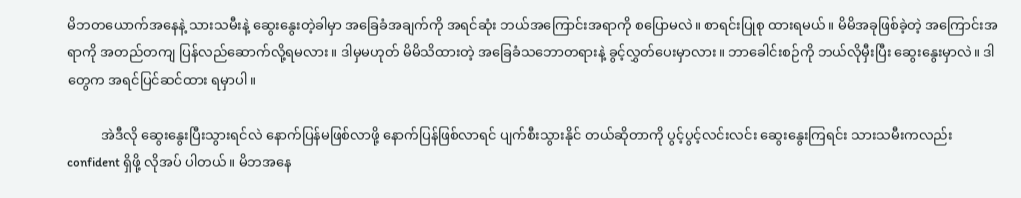မိဘတယောက်အနေနဲ့ သားသမီးနဲ့ ဆွေးနွေးတဲ့ခါမှာ အခြေခံအချက်ကို အရင်ဆုံး ဘယ်အကြောင်းအရာကို စပြောမလဲ။ စာရင်းပြုစု ထားရမယ်။ မိမိအခုဖြစ်ခဲ့တဲ့ အကြောင်းအရာကို အတည်တကျ ပြန်လည်ဆောက်လို့ရမလား။ ဒါမှမဟုတ် မိမိသိထားတဲ့ အခြေခံသဘောတရားနဲ့ ခွင့်လွှတ်ပေးမှာလား။ ဘာခေါင်းစဉ်ကို ဘယ်လိုမှီးပြီး ဆွေးနွေးမှာလဲ။ ဒါတွေက အရင်ပြင်ဆင်ထား ရမှာပါ။

          အဲဒီလို ဆွေးနွေးပြီးသွားရင်လဲ နောက်ပြန်မဖြစ်လာဖို့ နောက်ပြန်ဖြစ်လာရင် ပျက်စီးသွားနိုင် တယ်ဆိုတာကို ပွင့်ပွင့်လင်းလင်း ဆွေးနွေးကြရင်း သားသမီးကလည်း confident ရှိဖို့ လိုအပ် ပါတယ်။ မိဘအနေ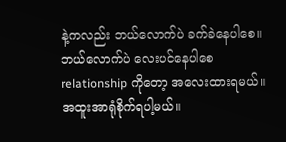နဲ့ကလည်း ဘယ်လောက်ပဲ ခက်ခဲနေပါစေ။ ဘယ်လောက်ပဲ လေးပင်နေပါစေ relationship ကိုတော့ အလေးထားရမယ်။ အထူးအာရုံစိုက်ရပါ့မယ်။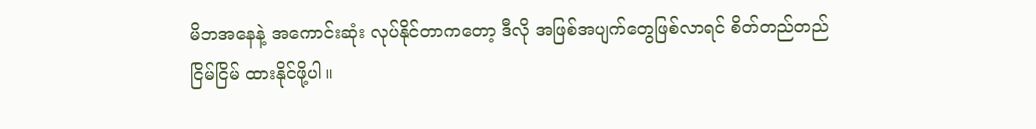မိဘအနေနဲ့ အကောင်းဆုံး လုပ်နိုင်တာကတော့ ဒီလို အဖြစ်အပျက်တွေဖြစ်လာရင် စိတ်တည်တည်ငြိမ်ငြိမ် ထားနိုင်ဖို့ပါ။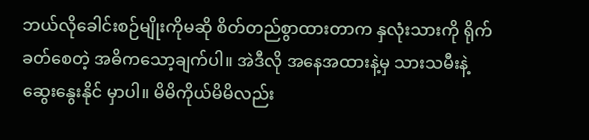ဘယ်လိုခေါင်းစဉ်မျိုးကိုမဆို စိတ်တည်စွာထားတာက နှလုံးသားကို ရိုက်ခတ်စေတဲ့ အဓိကသော့ချက်ပါ။ အဲဒီလို အနေအထားနဲ့မှ သားသမီးနဲ့ ဆွေးနွေးနိုင် မှာပါ။ မိမိကိုယ်မိမိလည်း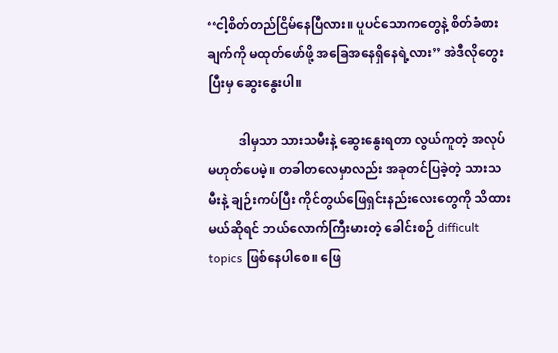‘‘ငါ့စိတ်တည်ငြိမ်နေပြီလား။ ပူပင်သောကတွေနဲ့ စိတ်ခံစားချက်ကို မထုတ်ဖော်ဖို့ အခြေအနေရှိနေရဲ့လား’’ အဲဒီလိုတွေးပြီးမှ ဆွေးနွေးပါ။

          ဒါမှသာ သားသမီးနဲ့ ဆွေးနွေးရတာ လွယ်ကူတဲ့ အလုပ်မဟုတ်ပေမဲ့။ တခါတလေမှာလည်း အခုတင်ပြခဲ့တဲ့ သားသမီးနဲ့ ချဉ်းကပ်ပြီး ကိုင်တွယ်ဖြေရှင်းနည်းလေးတွေကို သိထားမယ်ဆိုရင် ဘယ်လောက်ကြီးမားတဲ့ ခေါင်းစဉ် difficult topics ဖြစ်နေပါစေ။ ဖြေ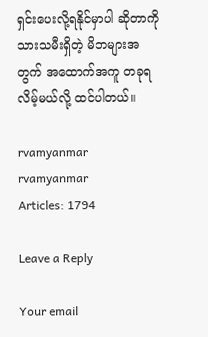ရှင်းပေးလို့ရနိုင်မှာပါ ဆိုတာကို သားသမီးရှိတဲ့ မိဘများအတွက် အထောက်အကူ တခုရလိမ့်မယ်လို့ ထင်ပါတယ်။

rvamyanmar
rvamyanmar
Articles: 1794

Leave a Reply

Your email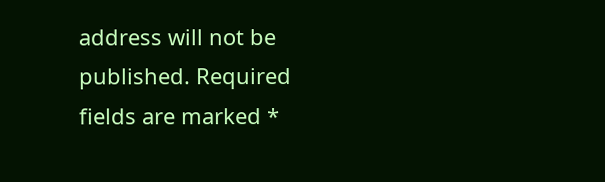address will not be published. Required fields are marked *